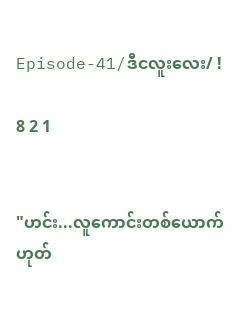Episode-41/ဒီငလူးလေး/ !

8 2 1


"ဟင်း...လူကောင်းတစ်ယောက် ဟုတ်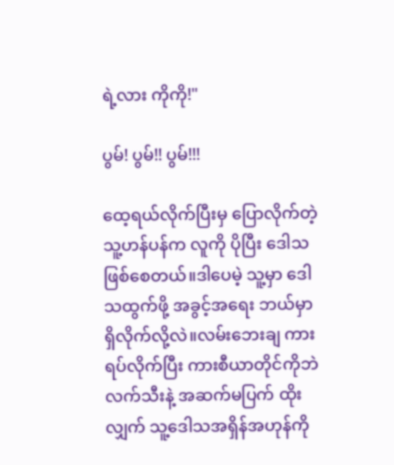ရဲ့လား ကိုကို!"

ပွမ်! ပွမ်!! ပွမ်!!!

ထေ့ရယ်လိုက်ပြီးမှ ပြောလိုက်တဲ့ သူ့ဟန်ပန်က လူကို ပိုပြီး ဒေါသဖြစ်စေတယ်။ဒါပေမဲ့ သူ့မှာ ဒေါသထွက်ဖို့ အခွင့်အရေး ဘယ်မှာ ရှိလိုက်လို့လဲ။လမ်းဘေးချ ကားရပ်လိုက်ပြီး ကားစီယာတိုင်ကိုဘဲ လက်သီးနဲ့ အဆက်မပြက် ထိုးလျှက် သူ့ဒေါသအရှိန်အဟုန်ကို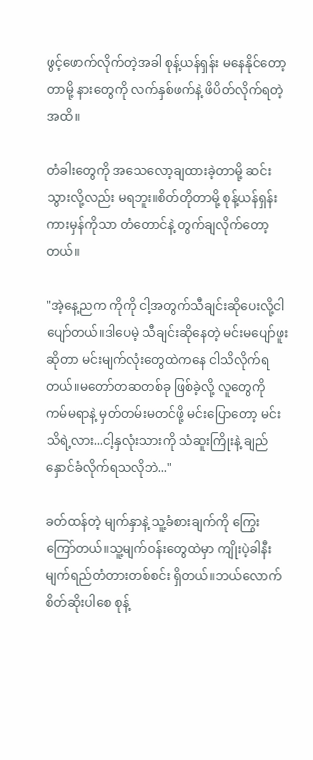ဖွင့်ဖောက်လိုက်တဲ့အခါ စုန့်ယန်ရှန်း မနေနိုင်တော့တာမို့ နားတွေကို လက်နှစ်ဖက်နဲ့ ဖိပိတ်လိုက်ရတဲ့အထိ။

တံခါးတွေကို အသေလော့ချထားခဲ့တာမို့ ဆင်းသွားလို့လည်း မရဘူး။စိတ်တိုတာမို့ စုန့်ယန်ရှန်း ကားမှန်ကိုသာ တံတောင်နဲ့ တွက်ချလိုက်တော့တယ်။

"အဲ့နေ့ညက ကိုကို ငါ့အတွက်သီချင်းဆိုပေးလို့ငါပျော်တယ်။ဒါပေမဲ့ သီချင်းဆိုနေတဲ့ မင်းမပျော်ဖူးဆိုတာ မင်းမျက်လုံးတွေထဲကနေ ငါသိလိုက်ရတယ်။မတော်တဆတစ်ခု ဖြစ်ခဲ့လို့ လူ‌တွေကို ကမ်မရာနဲ့ မှတ်တမ်းမတင်ဖို့ မင်းပြောတော့ မင်းသိရဲ့လား...ငါ့နှလုံးသားကို သံဆူးကြိုးနဲ့ ချည်နှောင်ခံလိုက်ရသလိုဘဲ..."

ခတ်ထန်တဲ့ မျက်နှာနဲ့ သူ့ခံစားချက်ကို ကြွေးကြော်တယ်။သူ့မျက်ဝန်းတွေထဲမှာ ကျိုးပဲ့ခါနီး မျက်ရည်တံတားတစ်စင်း ရှိတယ်။ဘယ်လောက် စိတ်ဆိုးပါစေ စုန့်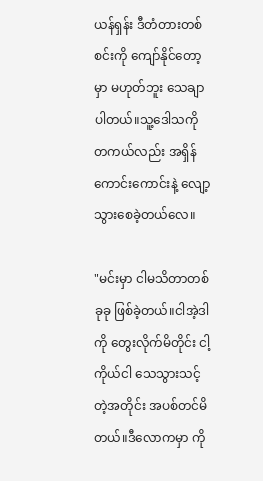ယန်ရှန်း ဒီတံတားတစ်စင်းကို ကျော်နိုင်တော့မှာ မဟုတ်ဘူး သေချာပါတယ်။သူ့ဒေါသကို တကယ်လည်း အရှိန်ကောင်းကောင်းနဲ့ လျော့သွားစေခဲ့တယ်လေ။

"မင်းမှာ ငါမသိတာတစ်ခုခု ဖြစ်ခဲ့တယ်။ငါအဲ့ဒါကို တွေးလိုက်မိတိုင်း ငါ့ကိုယ်ငါ သေသွားသင့်တဲ့အတိုင်း အပစ်တင်မိတယ်။ဒီလောကမှာ ကို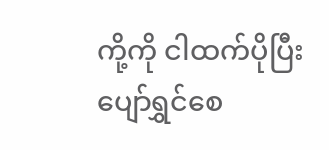ကို့ကို ငါထက်ပိုပြီး ပျော်ရွှင်စေ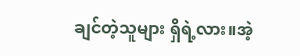ချင်တဲ့သူများ ရှိရဲ့လား။အဲ့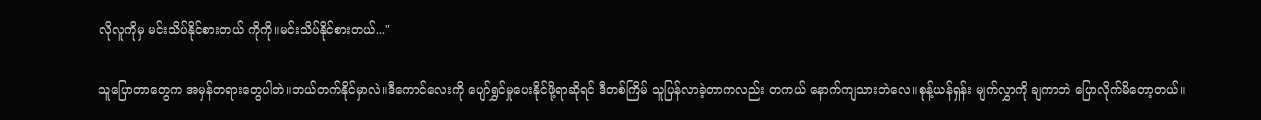လိုလူကိုမှ မင်းသိပ်နိုင်စားတယ် ကိုကို။မင်းသိပ်နိုင်စားတယ်..."

သူပြောတာတွေက အမှန်တရားတွေပါဘဲ။ဘယ်တက်နိုင်မှာလဲ။ဒီကောင်လေးကို ပျော်ရွှင်မှုပေးနိုင်ဖို့ရာဆိုရင် ဒီတစ်ကြိမ် သူပြန်လာခဲ့တာကလည်း တကယ် နောက်ကျသားဘဲလေ။စုန့်ယန်ရှန်း မျက်လွှာကို ချကာဘဲ ပြောလိုက်မိတော့တယ်။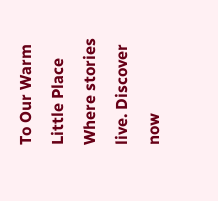To Our Warm Little Place Where stories live. Discover now